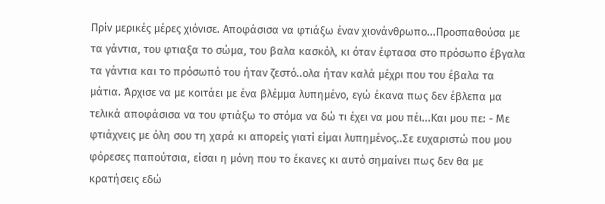Πρίν μερικές μέρες χιόνισε. Αποφάσισα να φτιάξω έναν χιονάνθρωπο...Προσπαθούσα με τα γάντια, του φτιαξα το σώμα, του βαλα κασκόλ, κι όταν έφτασα στο πρόσωπο έβγαλα τα γάντια και το πρόσωπό του ήταν ζεστό..ολα ήταν καλά μέχρι που του έβαλα τα μάτια. Άρχισε να με κοιτάει με ένα βλέμμα λυπημένο, εγώ έκανα πως δεν έβλεπα μα τελικά αποφάσισα να του φτιάξω το στόμα να δώ τι έχει να μου πέι...Και μου πε: - Με φτιάχνεις με όλη σου τη χαρά κι απορείς γιατί είμαι λυπημένος..Σε ευχαριστώ που μου φόρεσες παπούτσια, είσαι η μόνη που το έκανες κι αυτό σημαίνει πως δεν θα με κρατήσεις εδώ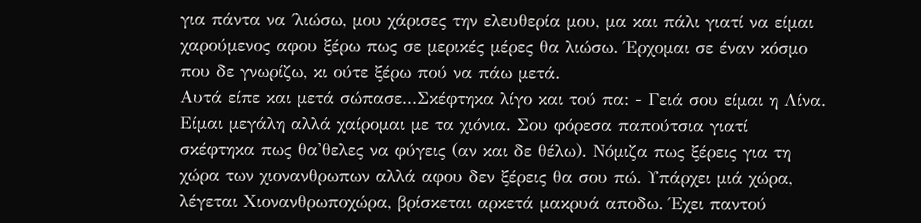για πάντα να ΄λιώσω, μου χάρισες την ελευθερία μου, μα και πάλι γιατί να είμαι χαρούμενος αφου ξέρω πως σε μερικές μέρες θα λιώσω. Έρχομαι σε έναν κόσμο που δε γνωρίζω, κι ούτε ξέρω πού να πάω μετά.
Αυτά είπε και μετά σώπασε...Σκέφτηκα λίγο και τού πα: - Γειά σου είμαι η Λίνα. Είμαι μεγάλη αλλά χαίρομαι με τα χιόνια. Σου φόρεσα παπούτσια γιατί σκέφτηκα πως θα'θελες να φύγεις (αν και δε θέλω). Νόμιζα πως ξέρεις για τη χώρα των χιονανθρωπων αλλά αφου δεν ξέρεις θα σου πώ. Υπάρχει μιά χώρα, λέγεται Χιονανθρωποχώρα, βρίσκεται αρκετά μακρυά αποδω. Έχει παντού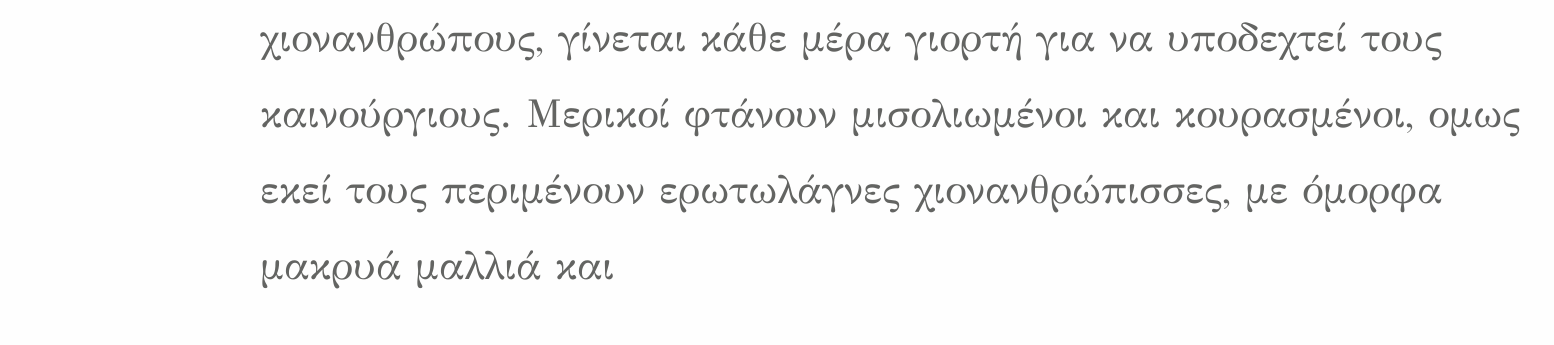χιονανθρώπους, γίνεται κάθε μέρα γιορτή για να υποδεχτεί τους καινούργιους. Μερικοί φτάνουν μισολιωμένοι και κουρασμένοι, ομως εκεί τους περιμένουν ερωτωλάγνες χιονανθρώπισσες, με όμορφα μακρυά μαλλιά και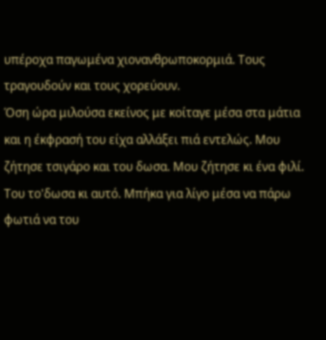υπέροχα παγωμένα χιονανθρωποκορμιά. Τους τραγουδούν και τους χορεύουν.
Όση ώρα μιλούσα εκείνος με κοίταγε μέσα στα μάτια και η έκφρασή του είχα αλλάξει πιά εντελώς. Μου ζήτησε τσιγάρο και του δωσα. Μου ζήτησε κι ένα φιλί. Του το'δωσα κι αυτό. Μπήκα για λίγο μέσα να πάρω φωτιά να του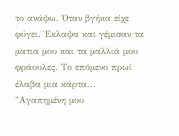το ανάψω. Όταν βγήκα είχε φύγει. Έκλαψα και γέμισαν τα ματια μου και τα μαλλιά μου φράουλες. Το επόμενο πρωί έλαβα μια κάρτα...
"Αγαπημένη μου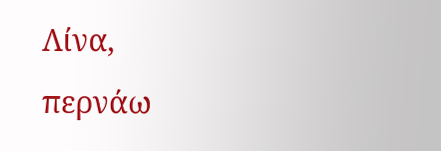Λίνα,
περνάω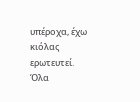υπέροχα, έχω κιόλας ερωτευτεί. Όλα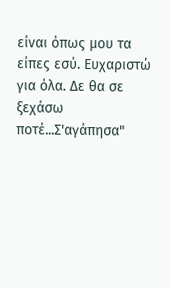είναι όπως μου τα είπες εσύ. Ευχαριστώ για όλα. Δε θα σε ξεχάσω ποτέ...Σ'αγάπησα"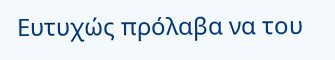Ευτυχώς πρόλαβα να του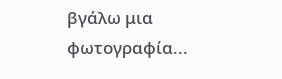βγάλω μια φωτογραφία...